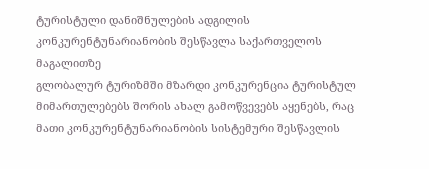ტურისტული დანიშნულების ადგილის კონკურენტუნარიანობის შესწავლა საქართველოს მაგალითზე
გლობალურ ტურიზმში მზარდი კონკურენცია ტურისტულ მიმართულებებს შორის ახალ გამოწვევებს აყენებს, რაც მათი კონკურენტუნარიანობის სისტემური შესწავლის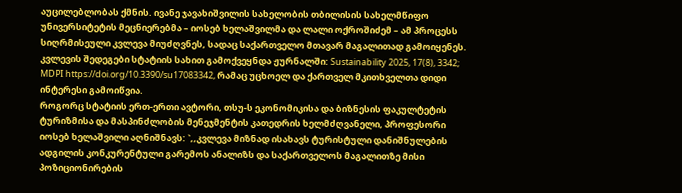აუცილებლობას ქმნის. ივანე ჯავახიშვილის სახელობის თბილისის სახელმწიფო უნივერსიტეტის მეცნიერებმა – იოსებ ხელაშვილმა და ლალი ოქროშიძემ – ამ პროცესს სიღრმისეული კვლევა მიუძღვნეს, სადაც საქართველო მთავარ მაგალითად გამოიყენეს. კვლევის შედეგები სტატიის სახით გამოქვეყნდა ჟურნალში: Sustainability 2025, 17(8), 3342; MDPI https://doi.org/10.3390/su17083342, რამაც უცხოელ და ქართველ მკითხველთა დიდი ინტერესი გამოიწვია.
როგორც სტატიის ერთ-ერთი ავტორი, თსუ-ს ეკონომიკისა და ბიზნესის ფაკულტეტის ტურიზმისა და მასპინძლობის მენეჯმენტის კათედრის ხელმძღვანელი, პროფესორი იოსებ ხელაშვილი აღნიშნავს: `,,კვლევა მიზნად ისახავს ტურისტული დანიშნულების ადგილის კონკურენტული გარემოს ანალიზს და საქართველოს მაგალითზე მისი პოზიციონირების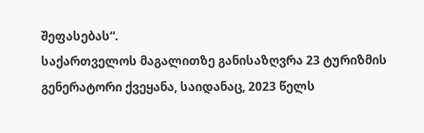შეფასებას“.
საქართველოს მაგალითზე განისაზღვრა 23 ტურიზმის გენერატორი ქვეყანა, საიდანაც, 2023 წელს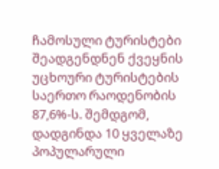ჩამოსული ტურისტები შეადგენდნენ ქვეყნის უცხოური ტურისტების საერთო რაოდენობის 87,6%-ს. შემდგომ, დადგინდა 10 ყველაზე პოპულარული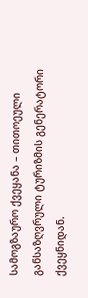სამოგზაურო ქვეყანა – თითოეული განსაზღვრული ტურიზმის გენერატორი ქვეყნიდან.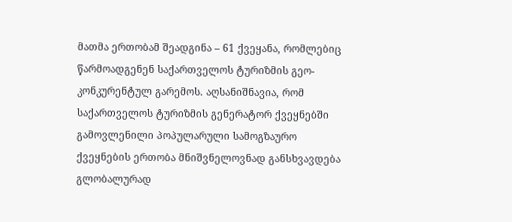მათმა ერთობამ შეადგინა – 61 ქვეყანა, რომლებიც წარმოადგენენ საქართველოს ტურიზმის გეო-კონკურენტულ გარემოს. აღსანიშნავია, რომ საქართველოს ტურიზმის გენერატორ ქვეყნებში გამოვლენილი პოპულარული სამოგზაურო ქვეყნების ერთობა მნიშვნელოვნად განსხვავდება გლობალურად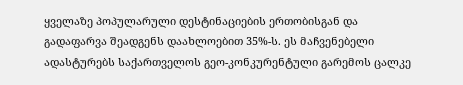ყველაზე პოპულარული დესტინაციების ერთობისგან და გადაფარვა შეადგენს დაახლოებით 35%-ს. ეს მაჩვენებელი ადასტურებს საქართველოს გეო-კონკურენტული გარემოს ცალკე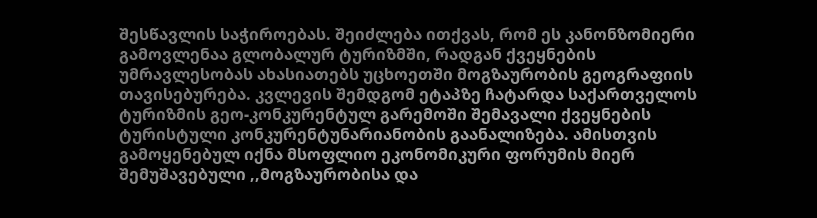შესწავლის საჭიროებას. შეიძლება ითქვას, რომ ეს კანონზომიერი გამოვლენაა გლობალურ ტურიზმში, რადგან ქვეყნების უმრავლესობას ახასიათებს უცხოეთში მოგზაურობის გეოგრაფიის თავისებურება. კვლევის შემდგომ ეტაპზე ჩატარდა საქართველოს ტურიზმის გეო-კონკურენტულ გარემოში შემავალი ქვეყნების ტურისტული კონკურენტუნარიანობის გაანალიზება. ამისთვის გამოყენებულ იქნა მსოფლიო ეკონომიკური ფორუმის მიერ შემუშავებული ,,მოგზაურობისა და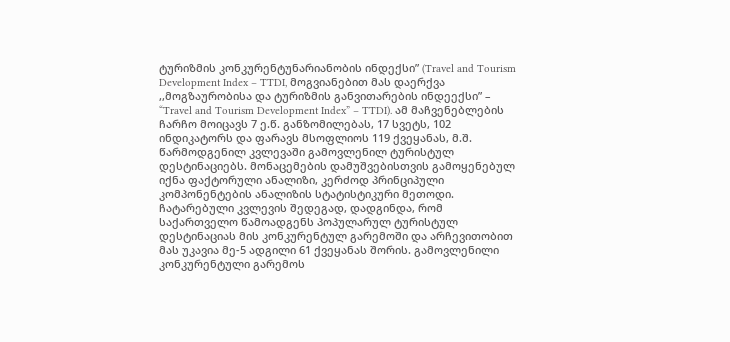ტურიზმის კონკურენტუნარიანობის ინდექსი” (Travel and Tourism Development Index – TTDI, მოგვიანებით მას დაერქვა ,,მოგზაურობისა და ტურიზმის განვითარების ინდეექსი” – “Travel and Tourism Development Index” – TTDI). ამ მაჩვენებლების ჩარჩო მოიცავს 7 ე.წ. განზომილებას, 17 სვეტს, 102 ინდიკატორს და ფარავს მსოფლიოს 119 ქვეყანას, მ.შ. წარმოდგენილ კვლევაში გამოვლენილ ტურისტულ დესტინაციებს. მონაცემების დამუშვებისთვის გამოყენებულ იქნა ფაქტორული ანალიზი, კერძოდ პრინციპული კომპონენტების ანალიზის სტატისტიკური მეთოდი.
ჩატარებული კვლევის შედეგად, დადგინდა, რომ საქართველო წამოადგენს პოპულარულ ტურისტულ დესტინაციას მის კონკურენტულ გარემოში და არჩევითობით მას უკავია მე-5 ადგილი 61 ქვეყანას შორის. გამოვლენილი კონკურენტული გარემოს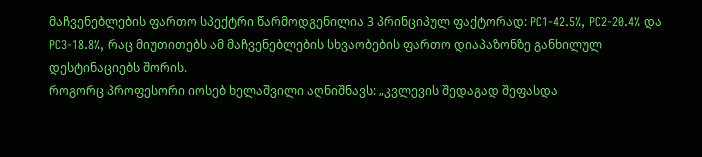მაჩვენებლების ფართო სპექტრი წარმოდგენილია 3 პრინციპულ ფაქტორად: PC1-42.5%, PC2-20.4% და PC3-18.8%, რაც მიუთითებს ამ მაჩვენებლების სხვაობების ფართო დიაპაზონზე განხილულ დესტინაციებს შორის.
როგორც პროფესორი იოსებ ხელაშვილი აღნიშნავს: „კვლევის შედაგად შეფასდა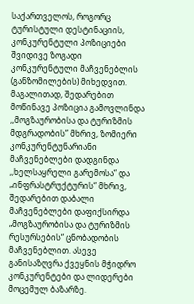საქართველოს, როგორც ტურისტული დესტინაციის, კონკურენტული პოზიციები შვიდივე ზოგადი კონკურენტული მაჩვენებლის (განზომილების) მიხედვით. მაგალითად, შედარებით მოწინავე პოზიცია გამოვლინდა ,,მოგზაურობისა და ტურიზმის მდგრადობის” მხრივ, ზომიერი კონკურენტუნარიანი მაჩვენებლები დადგინდა ,,ხელსაყრელი გარემოსა“ და „ინფრასტრუქტურის“ მხრივ, შედარებით დაბალი მაჩვენებლები დაფიქსირდა „მოგზაურობისა და ტურიზმის რესურსების“ ცნობადობის მაჩვენებლით. ასევე განისაზღვრა ქვეყნის მჭიდრო კონკურენტები და ლიდერები მოცემულ ბაზარზე.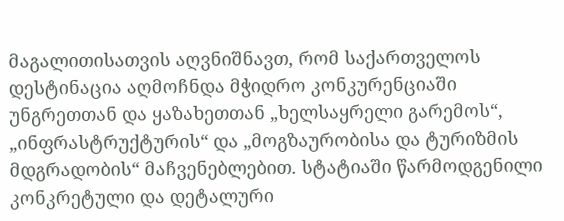მაგალითისათვის აღვნიშნავთ, რომ საქართველოს დესტინაცია აღმოჩნდა მჭიდრო კონკურენციაში უნგრეთთან და ყაზახეთთან „ხელსაყრელი გარემოს“, „ინფრასტრუქტურის“ და „მოგზაურობისა და ტურიზმის მდგრადობის“ მაჩვენებლებით. სტატიაში წარმოდგენილი კონკრეტული და დეტალური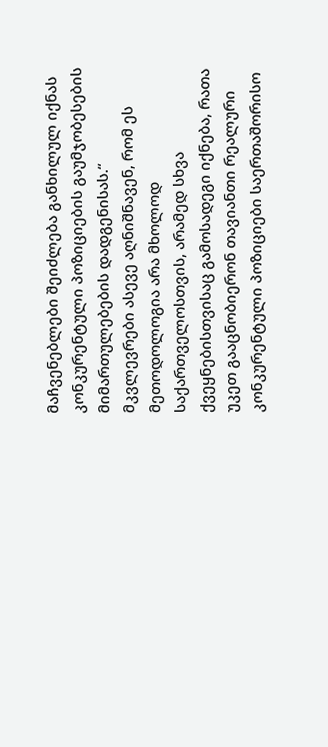მაჩვენებლები შეიძლება განხილულ იქნას კონკურენტული პოზიციების გაუმჯობესების მიმართულებების დადგენისას.“
მკვლევრები ასევე აღნიშნავენ, რომ ეს მეთოდოლოგია არა მხოლოდ საქართველოსთვის, არამედ სხვა ქვეყნებისთვისაც გამოსადეგი იქნება, რათა უკეთ გააცნობიერონ თავიანთი რეალური კონკურენტული პოზიციები საერთაშორისო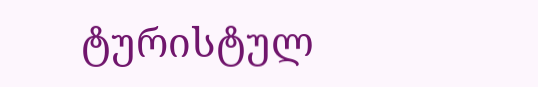ტურისტულ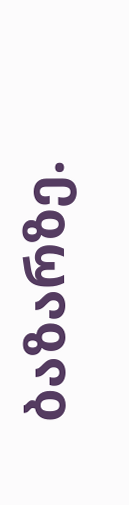ბაზარზე.